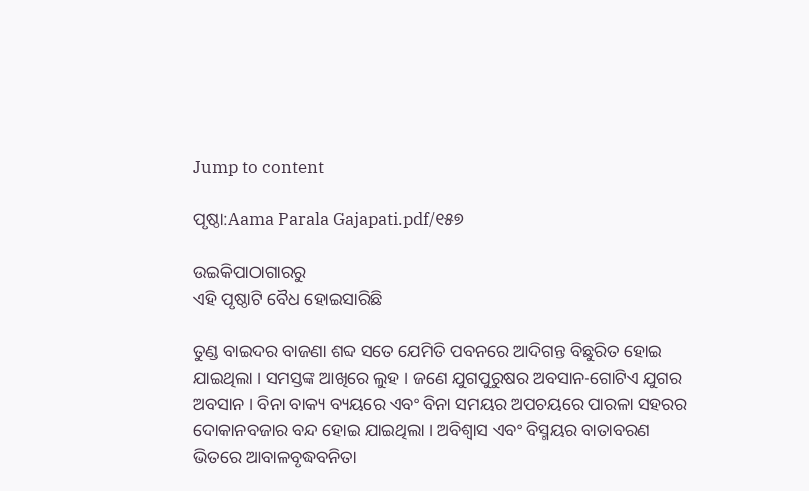Jump to content

ପୃଷ୍ଠା:Aama Parala Gajapati.pdf/୧୫୭

ଉଇକିପାଠାଗାର‌ରୁ
ଏହି ପୃଷ୍ଠାଟି ବୈଧ ହୋଇସାରିଛି

ତୁଣ୍ଡ ବାଇଦର ବାଜଣା ଶବ୍ଦ ସତେ ଯେମିତି ପବନରେ ଆଦିଗନ୍ତ ବିଛୁରିତ ହୋଇ ଯାଇଥିଲା । ସମସ୍ତଙ୍କ ଆଖିରେ ଲୁହ । ଜଣେ ଯୁଗପୁରୁଷର ଅବସାନ-ଗୋଟିଏ ଯୁଗର ଅବସାନ । ବିନା ବାକ୍ୟ ବ୍ୟୟରେ ଏବଂ ବିନା ସମୟର ଅପଚୟରେ ପାରଳା ସହରର ଦୋକାନବଜାର ବନ୍ଦ ହୋଇ ଯାଇଥିଲା । ଅବିଶ୍ୱାସ ଏବଂ ବିସ୍ମୟର ବାତାବରଣ ଭିତରେ ଆବାଳବୃଦ୍ଧବନିତା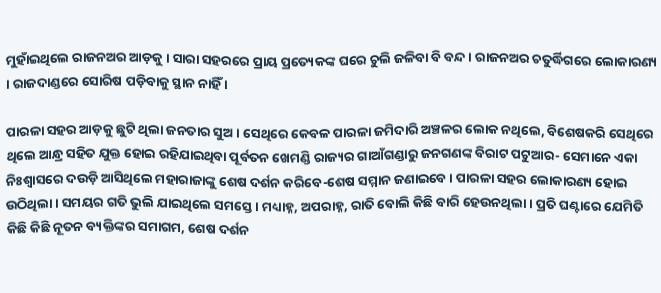ମୁହାଁଇଥିଲେ ରାଜନଅର ଆଡ଼କୁ । ସାରା ସହରରେ ପ୍ରାୟ ପ୍ରତ୍ୟେକଙ୍କ ଘରେ ଚୁଲି ଜଳିବା ବି ବନ୍ଦ । ରାଜନଅର ଚତୁର୍ଦ୍ଧିଗରେ ଲୋକାରଣ୍ୟ । ରାଜଦାଣ୍ଡରେ ସୋରିଷ ପଡ଼ିବାକୁ ସ୍ଥାନ ନାହିଁ ।

ପାରଳା ସହର ଆଡ଼କୁ ଛୁଟି ଥିଲା ଜନତାର ସୁଅ । ସେଥିରେ କେବଳ ପାରଳା ଜମିଦାରି ଅଞ୍ଚଳର ଲୋକ ନଥିଲେ, ବିଶେଷକରି ସେଥିରେ ଥିଲେ ଆନ୍ଧ୍ର ସହିତ ଯୁକ୍ତ ହୋଇ ରହିଯାଇଥିବା ପୂର୍ବତନ ଖେମଣ୍ଡି ରାଜ୍ୟର ଗାଆଁଗଣ୍ଡାରୁ ଜନଗଣଙ୍କ ବିରାଟ ପଟୁଆର- ସେମାନେ ଏକା ନିଃଶ୍ୱାସରେ ଦଉଡ଼ି ଆସିଥିଲେ ମହାରାଜାଙ୍କୁ ଶେଷ ଦର୍ଶନ କରିବେ-ଶେଷ ସମ୍ମାନ ଜଣାଇବେ । ପାରଳା ସହର ଲୋକାରଣ୍ୟ ହୋଇ ଉଠିଥିଲା । ସମୟର ଗତି ଭୁଲି ଯାଇଥିଲେ ସମସ୍ତେ । ମଧ୍ୟାହ୍ନ, ଅପରାହ୍ନ, ରାତି ବୋଲି କିଛି ବାରି ହେଉନଥିଲା । ପ୍ରତି ଘଣ୍ଟାରେ ଯେମିତି କିଛି କିଛି ନୂତନ ବ୍ୟକ୍ତିଙ୍କର ସମାଗମ, ଶେଷ ଦର୍ଶନ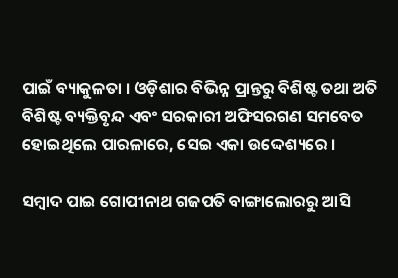ପାଇଁ ବ୍ୟାକୁଳତା । ଓଡ଼ିଶାର ବିଭିନ୍ନ ପ୍ରାନ୍ତରୁ ବିଶିଷ୍ଟ ତଥା ଅତି ବିଶିଷ୍ଟ ବ୍ୟକ୍ତିବୃନ୍ଦ ଏବଂ ସରକାରୀ ଅଫିସରଗଣ ସମବେତ ହୋଇଥିଲେ ପାରଳାରେ, ସେଇ ଏକା ଉଦ୍ଦେଶ୍ୟରେ ।

ସମ୍ବାଦ ପାଇ ଗୋପୀନାଥ ଗଜପତି ବାଙ୍ଗାଲୋରରୁ ଆସି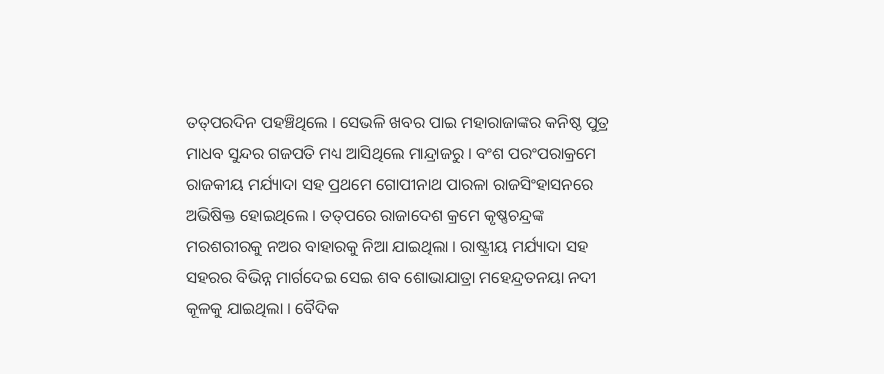ତତ୍‌ପରଦିନ ପହଞ୍ଚିଥିଲେ । ସେଭଳି ଖବର ପାଇ ମହାରାଜାଙ୍କର କନିଷ୍ଠ ପୁତ୍ର ମାଧବ ସୁନ୍ଦର ଗଜପତି ମଧ୍ୟ ଆସିଥିଲେ ମାନ୍ଦ୍ରାଜରୁ । ବଂଶ ପରଂପରାକ୍ରମେ ରାଜକୀୟ ମର୍ଯ୍ୟାଦା ସହ ପ୍ରଥମେ ଗୋପୀନାଥ ପାରଳା ରାଜସିଂହାସନରେ ଅଭିଷିକ୍ତ ହୋଇଥିଲେ । ତତ୍‌ପରେ ରାଜାଦେଶ କ୍ରମେ କୃଷ୍ଣଚନ୍ଦ୍ରଙ୍କ ମରଶରୀରକୁ ନଅର ବାହାରକୁ ନିଆ ଯାଇଥିଲା । ରାଷ୍ଟ୍ରୀୟ ମର୍ଯ୍ୟାଦା ସହ ସହରର ବିଭିନ୍ନ ମାର୍ଗଦେଇ ସେଇ ଶବ ଶୋଭାଯାତ୍ରା ମହେନ୍ଦ୍ରତନୟା ନଦୀ କୂଳକୁ ଯାଇଥିଲା । ବୈଦିକ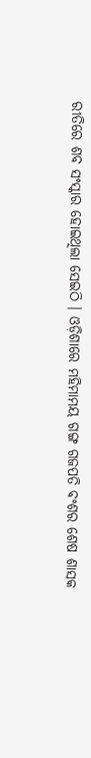ରୀତିରେ ଶବ ସଂସ୍କାର ହୋଇଥିଲା ସେଇଠି । ଓଡ଼ିଶାରେ ମହିମାମୟ ଗଙ୍ଗ ଗଜପତି ବଂଶର ଶେଷ ଶାସକ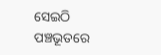ସେଇଠି ପଞ୍ଚଭୂତରେ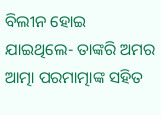ବିଲୀନ ହୋଇ ଯାଇଥିଲେ- ତାଙ୍କରି ଅମର ଆତ୍ମା ପରମାତ୍ମାଙ୍କ ସହିତ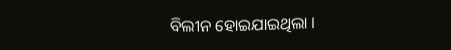ବିଲୀନ ହୋଇଯାଇଥିଲା ।